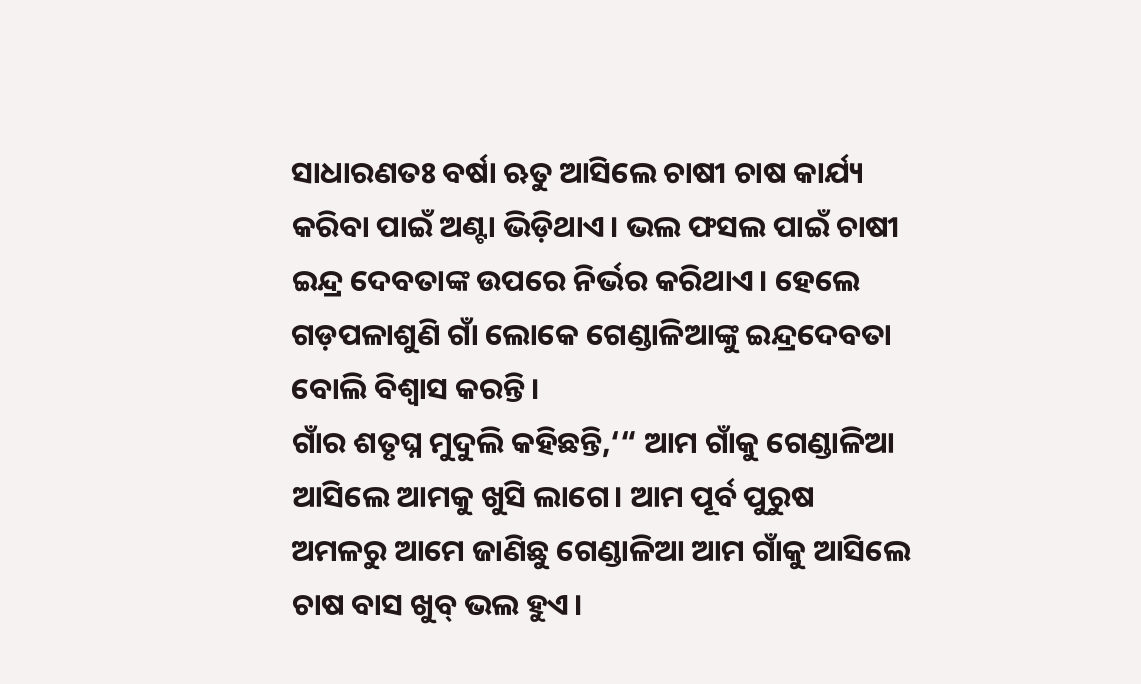ସାଧାରଣତଃ ବର୍ଷା ଋତୁ ଆସିଲେ ଚାଷୀ ଚାଷ କାର୍ଯ୍ୟ କରିବା ପାଇଁ ଅଣ୍ଟା ଭିଡ଼ିଥାଏ। ଭଲ ଫସଲ ପାଇଁ ଚାଷୀ ଇନ୍ଦ୍ର ଦେବତାଙ୍କ ଉପରେ ନିର୍ଭର କରିଥାଏ। ହେଲେ ଗଡ଼ପଳାଶୁଣି ଗାଁ ଲୋକେ ଗେଣ୍ଡାଳିଆଙ୍କୁ ଇନ୍ଦ୍ରଦେବତା ବୋଲି ବିଶ୍ୱାସ କରନ୍ତି।
ଗାଁର ଶତୃଘ୍ନ ମୁଦୁଲି କହିଛନ୍ତି,‘“ ଆମ ଗାଁକୁ ଗେଣ୍ଡାଳିଆ ଆସିଲେ ଆମକୁ ଖୁସି ଲାଗେ। ଆମ ପୂର୍ବ ପୁରୁଷ ଅମଳରୁ ଆମେ ଜାଣିଛୁ ଗେଣ୍ଡାଳିଆ ଆମ ଗାଁକୁ ଆସିଲେ ଚାଷ ବାସ ଖୁବ୍ ଭଲ ହୁଏ।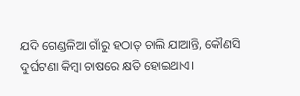ଯଦି ଗେଣ୍ଡଳିଆ ଗାଁରୁ ହଠାତ୍ ଚାଲି ଯାଆନ୍ତି, କୌଣସି ଦୁର୍ଘଟଣା କିମ୍ୱା ଚାଷରେ କ୍ଷତି ହୋଇଥାଏ।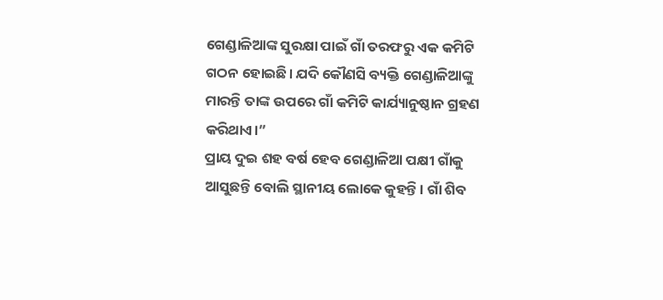ଗେଣ୍ଡାଳିଆଙ୍କ ସୁରକ୍ଷା ପାଇଁ ଗାଁ ତରଫରୁ ଏକ କମିଟି ଗଠନ ହୋଇଛି। ଯଦି କୌଣସି ବ୍ୟକ୍ତି ଗେଣ୍ଡାଳିଆଙ୍କୁ ମାରନ୍ତି ତାଙ୍କ ଉପରେ ଗାଁ କମିଟି କାର୍ଯ୍ୟାନୁଷ୍ଠାନ ଗ୍ରହଣ କରିଥାଏ।”
ପ୍ରାୟ ଦୁଇ ଶହ ବର୍ଷ ହେବ ଗେଣ୍ଡାଳିଆ ପକ୍ଷୀ ଗାଁକୁ ଆସୁଛନ୍ତି ବୋଲି ସ୍ଥାନୀୟ ଲୋକେ କୁହନ୍ତି। ଗାଁ ଶିବ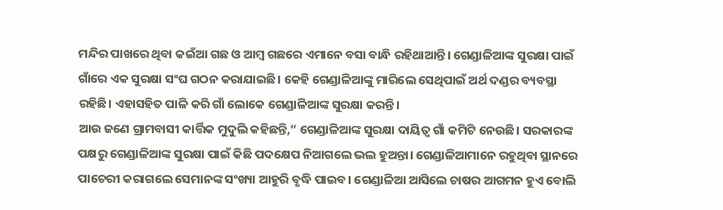ମନ୍ଦିର ପାଖରେ ଥିବା କଇଁଆ ଗଛ ଓ ଆମ୍ୱ ଗଛରେ ଏମାନେ ବସା ବାନ୍ଧି ରହିଥାଆନ୍ତି। ଗେଣ୍ଡାଳିଆଙ୍କ ସୁରକ୍ଷା ପାଇଁ ଗାଁରେ ଏକ ସୁରକ୍ଷା ସଂଘ ଗଠନ କରାଯାଇଛି। କେହି ଗେଣ୍ଡାଳିଆଙ୍କୁ ମାରିଲେ ସେଥିପାଇଁ ଅର୍ଥ ଦଣ୍ଡର ବ୍ୟବସ୍ଥା ରହିଛି। ଏହାସହିତ ପାଳି କରି ଗାଁ ଲୋକେ ଗେଣ୍ଡାଳିଆଙ୍କ ସୁରକ୍ଷା କରନ୍ତି।
ଆଉ ଜଣେ ଗ୍ରାମବାସୀ କାର୍ତ୍ତିକ ମୁଦୁଲି କହିଛନ୍ତି,“ ଗେଣ୍ଡାଳିଆଙ୍କ ସୁରକ୍ଷା ଦାୟିତ୍ୱ ଗାଁ କମିଟି ନେଉଛି। ସରକାରଙ୍କ ପକ୍ଷରୁ ଗେଣ୍ଡାଳିଆଙ୍କ ସୁରକ୍ଷା ପାଇଁ କିଛି ପଦକ୍ଷେପ ନିଆଗଲେ ଭଲ ହୁଅନ୍ତା। ଗେଣ୍ଡାଳିଆମାନେ ରହୁଥିବା ସ୍ଥାନରେ ପାଚେରୀ କରାଗଲେ ସେମାନଙ୍କ ସଂଖ୍ୟା ଆହୁରି ବୃଦ୍ଧି ପାଇବ। ଗେଣ୍ଡାଳିଆ ଆସିଲେ ଚାଷର ଆଗମନ ହୁଏ ବୋଲି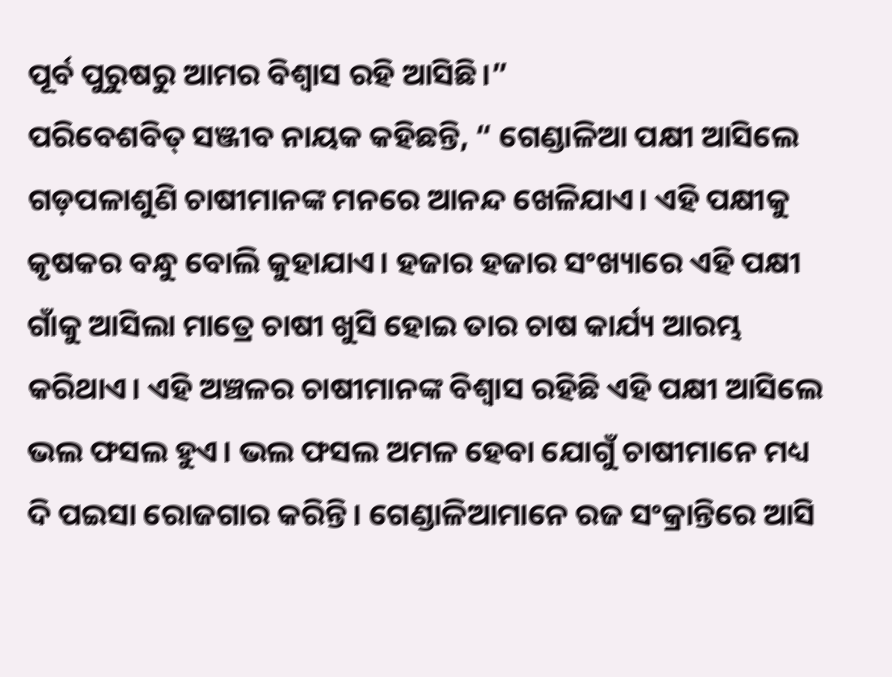ପୂର୍ବ ପୁରୁଷରୁ ଆମର ବିଶ୍ୱାସ ରହି ଆସିଛି।”
ପରିବେଶବିତ୍ ସଞ୍ଜୀବ ନାୟକ କହିଛନ୍ତି, “ ଗେଣ୍ଡାଳିଆ ପକ୍ଷୀ ଆସିଲେ ଗଡ଼ପଳାଶୁଣି ଚାଷୀମାନଙ୍କ ମନରେ ଆନନ୍ଦ ଖେଳିଯାଏ। ଏହି ପକ୍ଷୀକୁ କୃଷକର ବନ୍ଧୁ ବୋଲି କୁହାଯାଏ। ହଜାର ହଜାର ସଂଖ୍ୟାରେ ଏହି ପକ୍ଷୀ ଗାଁକୁ ଆସିଲା ମାତ୍ରେ ଚାଷୀ ଖୁସି ହୋଇ ତାର ଚାଷ କାର୍ଯ୍ୟ ଆରମ୍ଭ କରିଥାଏ। ଏହି ଅଞ୍ଚଳର ଚାଷୀମାନଙ୍କ ବିଶ୍ୱାସ ରହିଛି ଏହି ପକ୍ଷୀ ଆସିଲେ ଭଲ ଫସଲ ହୁଏ। ଭଲ ଫସଲ ଅମଳ ହେବା ଯୋଗୁଁ ଚାଷୀମାନେ ମଧ୍ୟ ଦି ପଇସା ରୋଜଗାର କରିନ୍ତି। ଗେଣ୍ଡାଳିଆମାନେ ରଜ ସଂକ୍ରାନ୍ତିରେ ଆସି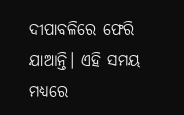ଦୀପାବଳିରେ ଫେରି ଯାଆନ୍ତି। ଏହି ସମୟ ମଧ୍ୟରେ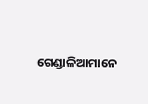ଗେଣ୍ଡାଳିଆମାନେ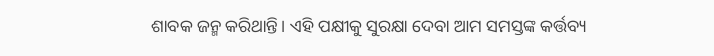ଶାବକ ଜନ୍ମ କରିଥାନ୍ତି। ଏହି ପକ୍ଷୀକୁ ସୁରକ୍ଷା ଦେବା ଆମ ସମସ୍ତଙ୍କ କର୍ତ୍ତବ୍ୟ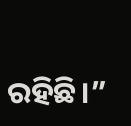ରହିଛି।”